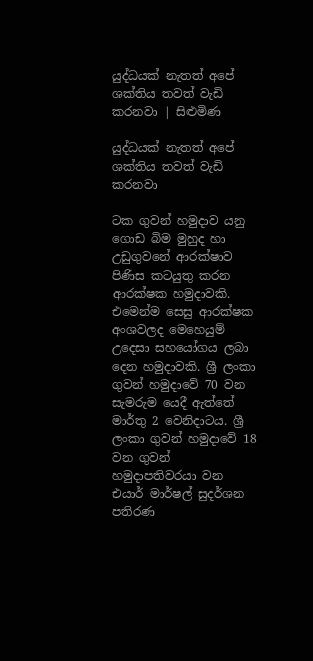යුද්ධයක් නැතත් අපේ ශක්තිය තවත් වැඩි කරනවා | සිළුමිණ

යුද්ධයක් නැතත් අපේ ශක්තිය තවත් වැඩි කරනවා

ටක ගුවන් හමුදාව යනු ගොඩ බිම මුහුද හා උඩුගුවනේ ආරක්ෂාව පිණිස කටයුතු කරන ආරක්ෂක හමුදාවකි. එමෙන්ම සෙසු ආරක්ෂක අංශවලද මෙහෙයුම් උදෙසා සහයෝගය ලබා දෙන හමුදාවකි. ශ්‍රී ලංකා ගුවන් හමුදාවේ 70 වන සැමරුම යෙදී ඇත්තේ මාර්තු 2 වෙනිදාටය. ශ්‍රී ලංකා ගුවන් හමුදාවේ 18 වන ගුවන් හමුදාපතිවරයා වන එයාර් මාර්ෂල් සුදර්ශන පතිරණ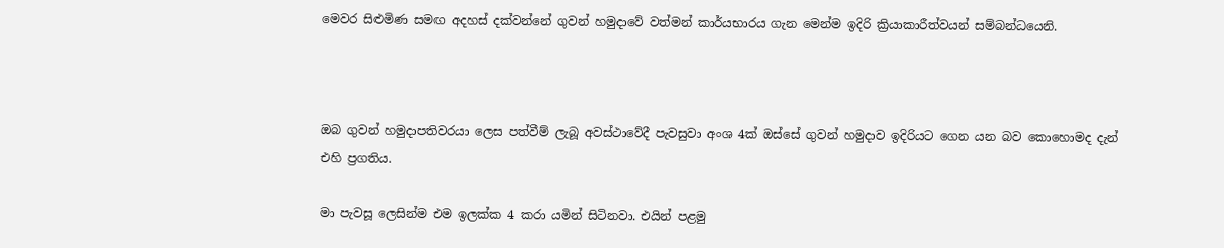මෙවර සිළුමිණ සමඟ අදහස් දක්වන්නේ ගුවන් හමුදාවේ වත්මන් කාර්යභාරය ගැන මෙන්ම ඉදිරි ක්‍රියාකාරීත්වයන් සම්බන්ධයෙනි.



ඔබ ගුවන් හමුදාපතිවරයා ලෙස පත්වීම් ලැබූ අවස්ථාවේදී පැවසුවා අංශ 4ක් ඔස්සේ ගුවන් හමුදාව ඉදිරියට ගෙන යන බව කොහොමද දැන් එහි ප්‍රගතිය.

මා පැවසූ ලෙසින්ම එම ඉලක්ක 4 කරා යමින් සිටිනවා. එයින් පළමු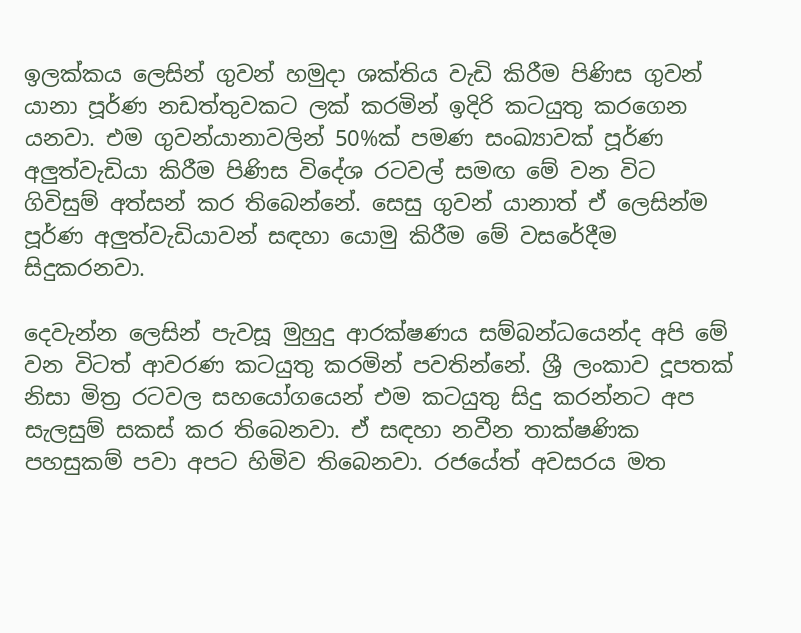ඉලක්කය ලෙසින් ගුවන් හමුදා ශක්තිය වැඩි කිරීම පිණිස ගුවන් යානා පූර්ණ නඩත්තුවකට ලක් කරමින් ඉදිරි කටයුතු කරගෙන යනවා. එම ගුවන්යානාවලින් 50%ක් පමණ සංඛ්‍යාවක් පූර්ණ අලුත්වැඩියා කිරීම පිණිස විදේශ රටවල් සමඟ මේ වන විට ගිවිසුම් අත්සන් කර තිබෙන්නේ. සෙසු ගුවන් යානාත් ඒ ලෙසින්ම පූර්ණ අලුත්වැඩියාවන් සඳහා යොමු කිරීම මේ වසරේදීම සිදුකරනවා.

දෙවැන්න ලෙසින් පැවසූ මුහුදු ආරක්ෂණය සම්බන්ධයෙන්ද අපි මේ වන විටත් ආවරණ කටයුතු කරමින් පවතින්නේ. ශ්‍රී ලංකාව දූපතක් නිසා මිත්‍ර රටවල සහයෝගයෙන් එම කටයුතු සිදු කරන්නට අප සැලසුම් සකස් කර තිබෙනවා. ඒ සඳහා නවීන තාක්ෂණික පහසුකම් පවා අපට හිමිව තිබෙනවා. රජයේත් අවසරය මත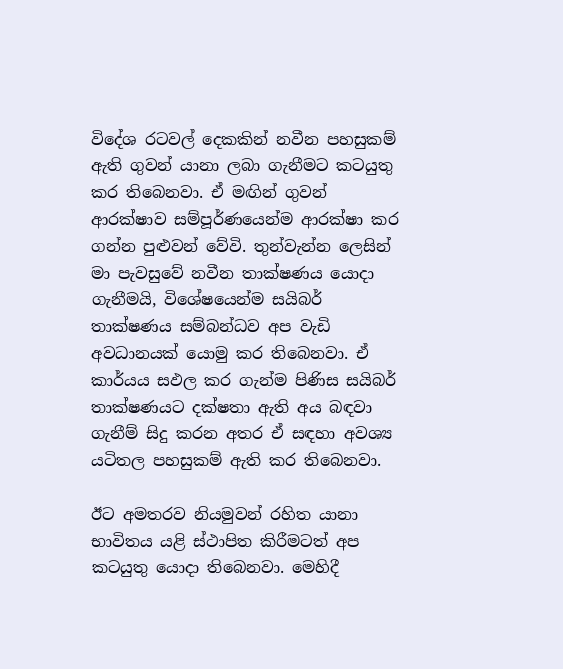විදේශ රටවල් දෙකකින් නවීන පහසුකම් ඇති ගුවන් යානා ලබා ගැනීමට කටයුතු කර තිබෙනවා. ඒ මඟින් ගුවන් ආරක්ෂාව සම්පූර්ණයෙන්ම ආරක්ෂා කර ගන්න පුළුවන් වේවි. තුන්වැන්න ලෙසින් මා පැවසුවේ නවීන තාක්ෂණය යොදා ගැනීමයි, විශේෂයෙන්ම සයිබර් තාක්ෂණය සම්බන්ධව අප වැඩි අවධානයක් යොමු කර තිබෙනවා. ඒ කාර්යය සඵල කර ගැන්ම පිණිස සයිබර් තාක්ෂණයට දක්ෂතා ඇති අය බඳවා ගැනීම් සිදු කරන අතර ඒ සඳහා අවශ්‍ය යටිතල පහසුකම් ඇති කර තිබෙනවා.

ඊට අමතරව නියමුවන් රහිත යානා භාවිතය යළි ස්ථාපිත කිරීමටත් අප කටයුතු යොදා තිබෙනවා. මෙහිදී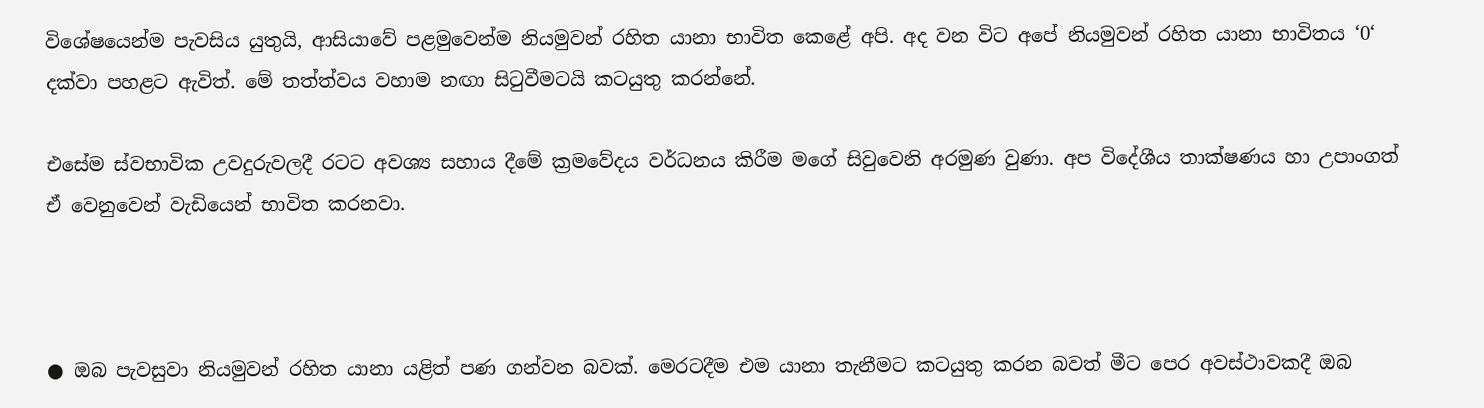විශේෂයෙන්ම පැවසිය යුතුයි, ආසියාවේ පළමුවෙන්ම නියමුවන් රහිත යානා භාවිත කෙළේ අපි. අද වන විට අපේ නියමුවන් රහිත යානා භාවිතය ‘0‘ දක්වා පහළට ඇවිත්. මේ තත්ත්වය වහාම නඟා සිටුවීමටයි කටයුතු කරන්නේ.

එසේම ස්වභාවික උවදුරුවලදී රටට අවශ්‍ය සහාය දීමේ ක්‍රමවේදය වර්ධනය කිරීම මගේ සිවුවෙනි අරමුණ වුණා. අප විදේශීය තාක්ෂණය හා උපාංගත් ඒ වෙනුවෙන් වැඩියෙන් භාවිත කරනවා.



● ඔබ පැවසුවා නියමුවන් රහිත යානා යළිත් පණ ගන්වන බවක්. මෙරටදීම එම යානා තැනීමට කටයුතු කරන බවත් මීට පෙර අවස්ථාවකදී ඔබ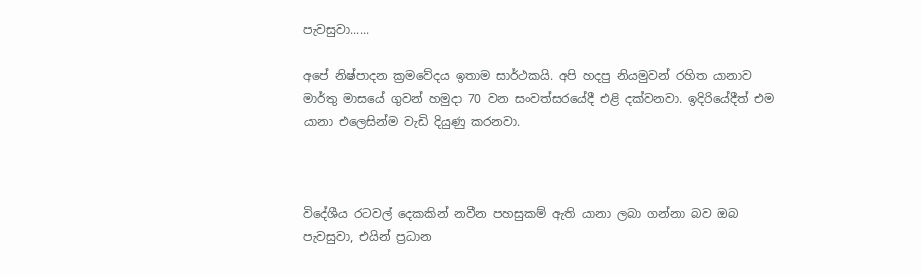පැවසුවා......

අපේ නිෂ්පාදන ක්‍රමවේදය ඉතාම සාර්ථකයි. අපි හදපු නියමුවන් රහිත යානාව මාර්තු මාසයේ ගුවන් හමුදා 70 වන සංවත්සරයේදී එළි දක්වනවා. ඉදිරියේදීත් එම යානා එලෙසින්ම වැඩි දියුණු කරනවා.



විදේශීය රටවල් දෙකකින් නවීන පහසුකම් ඇති යානා ලබා ගන්නා බව ඔබ පැවසුවා, එයින් ප්‍රධාන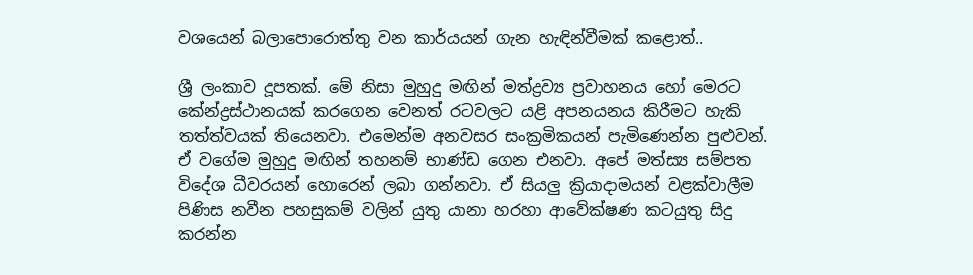වශයෙන් බලාපොරොත්තු වන කාර්යයන් ගැන හැඳින්වීමක් කළොත්..

ශ්‍රී ලංකාව දූපතක්. මේ නිසා මුහුදු මඟින් මත්ද්‍රව්‍ය ප්‍රවාහනය හෝ මෙරට කේන්ද්‍රස්ථානයක් කරගෙන වෙනත් රටවලට යළි අපනයනය කිරීමට හැකි තත්ත්වයක් තියෙනවා. එමෙන්ම අනවසර සංක්‍රමිකයන් පැමිණෙන්න පුළුවන්. ඒ වගේම මුහුදු මඟින් තහනම් භාණ්ඩ ගෙන එනවා. අපේ මත්ස්‍ය සම්පත විදේශ ධීවරයන් හොරෙන් ලබා ගන්නවා. ඒ සියලු ක්‍රියාදාමයන් වළක්වාලීම පිණිස නවීන පහසුකම් වලින් යුතු යානා හරහා ආවේක්ෂණ කටයුතු සිදු කරන්න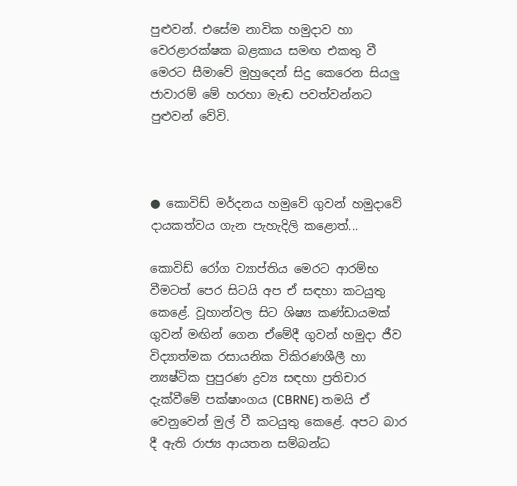පුළුවන්. එසේම නාවික හමුදාව හා වෙරළාරක්ෂක බළකාය සමඟ එකතු වී මෙරට සීමාවේ මුහුදෙන් සිදු කෙරෙන සියලු ජාවාරම් මේ හරහා මැඬ පවත්වන්නට පුළුවන් වේවි.



● කොවිඩ් මර්දනය හමුවේ ගුවන් හමුදාවේ දායකත්වය ගැන පැහැදිලි කළොත්...

කොවිඩ් රෝග ව්‍යාප්තිය මෙරට ආරම්භ වීමටත් පෙර සිටයි අප ඒ සඳහා කටයුතු කෙළේ. වූහාන්වල සිට ශිෂ්‍ය කණ්ඩායමක් ගුවන් මඟින් ගෙන ඒමේදී ගුවන් හමුදා ජීව විද්‍යාත්මක රසායනික විකිරණශීලී හා න්‍යෂ්ටික පුපුරණ ද්‍රව්‍ය සඳහා ප්‍රතිචාර දැක්වීමේ පක්ෂාංගය (CBRNE) තමයි ඒ වෙනුවෙන් මුල් වී කටයුතු කෙළේ. අපට බාර දී ඇති රාජ්‍ය ආයතන සම්බන්ධ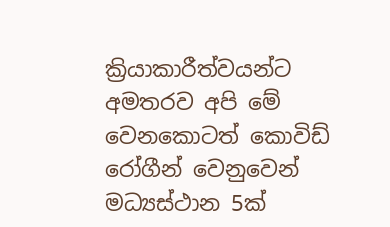ක්‍රියාකාරීත්වයන්ට අමතරව අපි මේ වෙනකොටත් කොවිඩ් රෝගීන් වෙනුවෙන් මධ්‍යස්ථාන 5ක්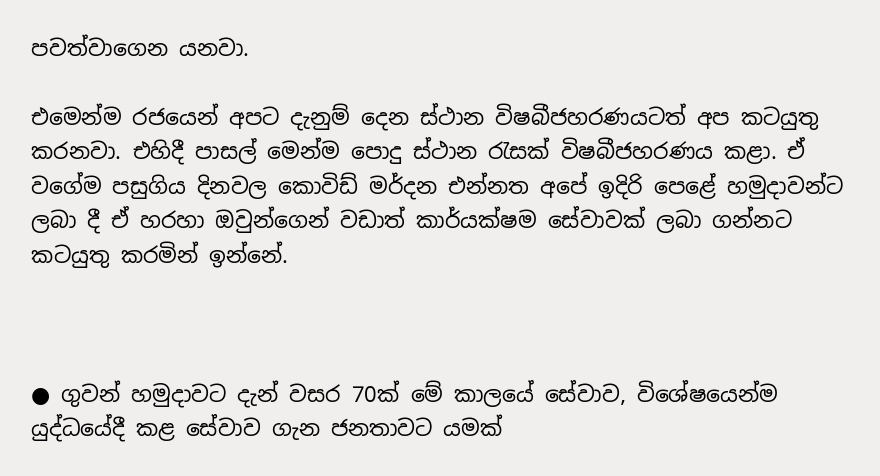පවත්වාගෙන යනවා.

එමෙන්ම රජයෙන් අපට දැනුම් දෙන ස්ථාන විෂබීජහරණයටත් අප කටයුතු කරනවා. එහිදී පාසල් මෙන්ම පොදු ස්ථාන රැසක් විෂබීජහරණය කළා. ඒ වගේම පසුගිය දිනවල කොවිඩ් මර්දන එන්නත අපේ ඉදිරි පෙළේ හමුදාවන්ට ලබා දී ඒ හරහා ඔවුන්ගෙන් වඩාත් කාර්යක්ෂම සේවාවක් ලබා ගන්නට කටයුතු කරමින් ඉන්නේ.



● ගුවන් හමුදාවට දැන් වසර 70ක් මේ කාලයේ සේවාව, විශේෂයෙන්ම යුද්ධයේදී කළ සේවාව ගැන ජනතාවට යමක්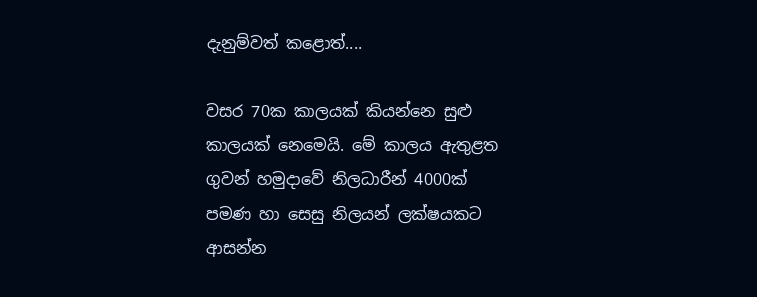දැනුම්වත් කළොත්....

වසර 70ක කාලයක් කියන්නෙ සුළු කාලයක් නෙමෙයි. මේ කාලය ඇතුළත ගුවන් හමුදාවේ නිලධාරීන් 4000ක් පමණ හා සෙසු නිලයන් ලක්ෂයකට ආසන්න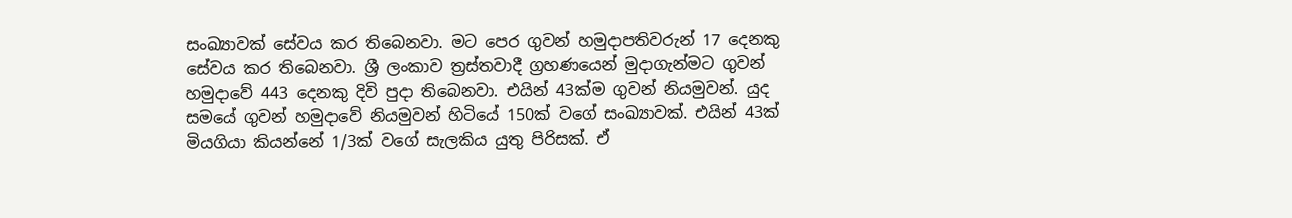සංඛ්‍යාවක් සේවය කර තිබෙනවා. මට පෙර ගුවන් හමුදාපතිවරුන් 17 දෙනකු සේවය කර තිබෙනවා. ශ්‍රී ලංකාව ත්‍රස්තවාදී ග්‍රහණයෙන් මුදාගැන්මට ගුවන් හමුදාවේ 443 දෙනකු දිවි පුදා තිබෙනවා. එයින් 43ක්ම ගුවන් නියමුවන්. යුද සමයේ ගුවන් හමුදාවේ නියමුවන් හිටියේ 150ක් වගේ සංඛ්‍යාවක්. එයින් 43ක් මියගියා කියන්නේ 1/3ක් වගේ සැලකිය යුතු පිරිසක්. ඒ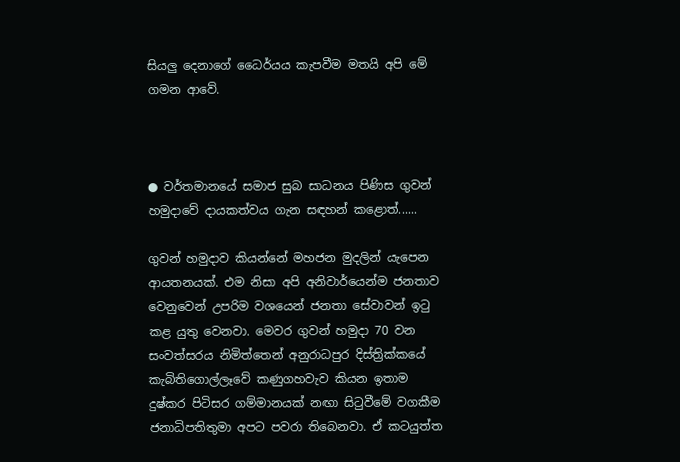සියලු දෙනාගේ ධෛර්යය කැපවීම මතයි අපි මේ ගමන ආවේ.



● වර්තමානයේ සමාජ සුබ සාධනය පිණිස ගුවන් හමුදාවේ දායකත්වය ගැන සඳහන් කළොත්......

ගුවන් හමුදාව කියන්නේ මහජන මුදලින් යැපෙන ආයතනයක්. එම නිසා අපි අනිවාර්යෙන්ම ජනතාව වෙනුවෙන් උපරිම වශයෙන් ජනතා සේවාවන් ඉටු කළ යුතු වෙනවා. මෙවර ගුවන් හමුදා 70 වන සංවත්සරය නිමිත්තෙන් අනුරාධපුර දිස්ත්‍රික්කයේ කැබිතිගොල්ලෑවේ කණුගහවැව කියන ඉතාම දුෂ්කර පිටිසර ගම්මානයක් නඟා සිටුවීමේ වගකීම ජනාධිපතිතුමා අපට පවරා තිබෙනවා. ඒ කටයුත්ත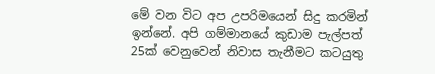මේ වන විට අප උපරිමයෙන් සිදු කරමින් ඉන්නේ. අපි ගම්මානයේ කුඩාම පැල්පත් 25ක් වෙනුවෙන් නිවාස තැනීමට කටයුතු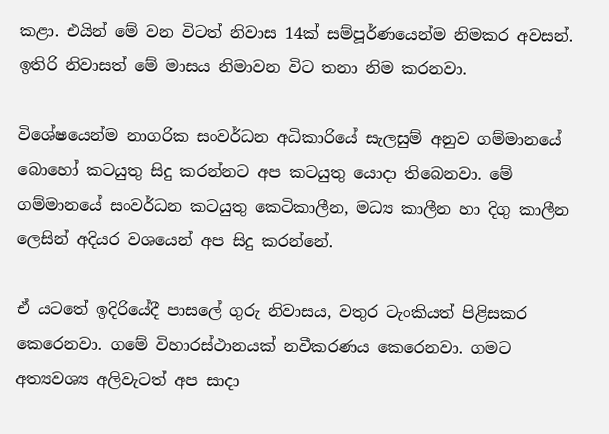කළා. එයින් මේ වන විටත් නිවාස 14ක් සම්පූර්ණයෙන්ම නිමකර අවසන්. ඉතිරි නිවාසත් මේ මාසය නිමාවන විට තනා නිම කරනවා.

විශේෂයෙන්ම නාගරික සංවර්ධන අධිකාරියේ සැලසුම් අනුව ගම්මානයේ බොහෝ කටයුතු සිදු කරන්නට අප කටයුතු යොදා තිබෙනවා. මේ ගම්මානයේ සංවර්ධන කටයුතු කෙටිකාලීන, මධ්‍ය කාලීන හා දිගු කාලීන ලෙසින් අදියර වශයෙන් අප සිදු කරන්නේ.

ඒ යටතේ ඉදිරියේදී පාසලේ ගුරු නිවාසය, වතුර ටැංකියත් පිළිසකර කෙරෙනවා. ගමේ විහාරස්ථානයක් නවීකරණය කෙරෙනවා. ගමට අත්‍යවශ්‍ය අලිවැටත් අප සාදා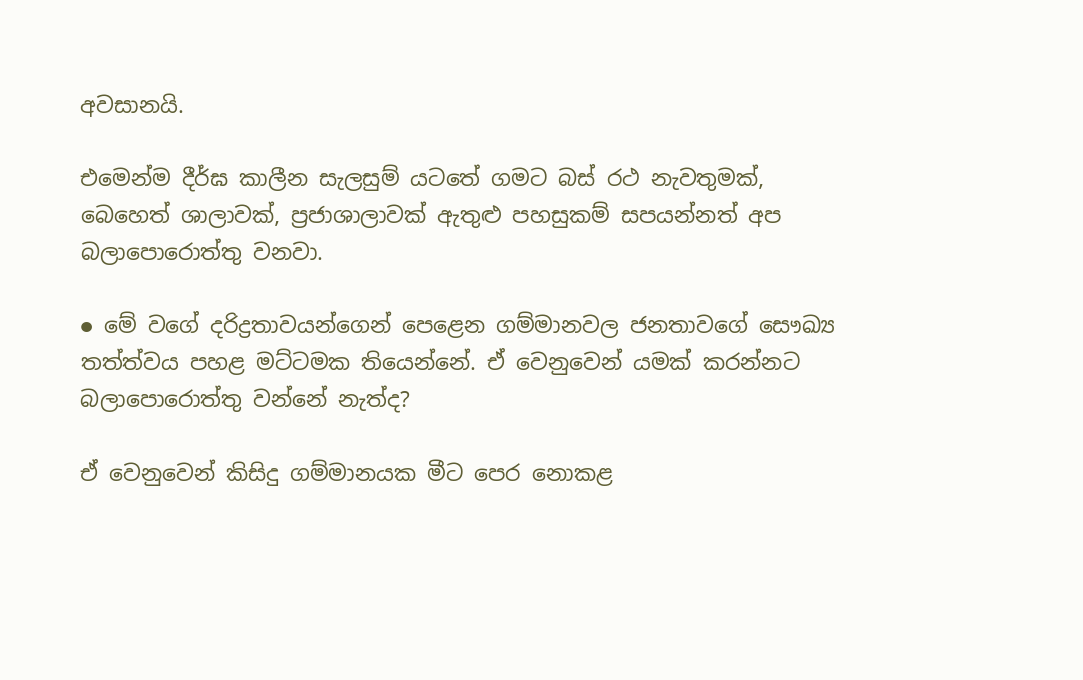අවසානයි.

එමෙන්ම දීර්ඝ කාලීන සැලසුම් යටතේ ගමට බස් රථ නැවතුමක්, බෙහෙත් ශාලාවක්, ප්‍රජාශාලාවක් ඇතුළු පහසුකම් සපයන්නත් අප බලාපොරොත්තු වනවා.

● මේ වගේ දරිද්‍රතාවයන්ගෙන් පෙළෙන ගම්මානවල ජනතාවගේ සෞඛ්‍ය තත්ත්වය පහළ මට්ටමක තියෙන්නේ. ඒ වෙනුවෙන් යමක් කරන්නට බලාපොරොත්තු වන්නේ නැත්ද?

ඒ වෙනුවෙන් කිසිදු ගම්මානයක මීට පෙර නොකළ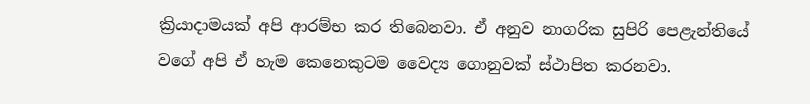ක්‍රියාදාමයක් අපි ආරම්භ කර තිබෙනවා. ඒ අනුව නාගරික සුපිරි පෙළැන්තියේ වගේ අපි ඒ හැම කෙනෙකුටම වෛද්‍ය ගොනුවක් ස්ථාපිත කරනවා.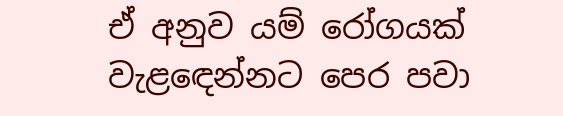ඒ අනුව යම් රෝගයක් වැළඳෙන්නට පෙර පවා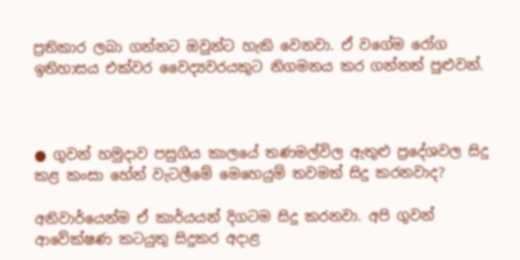ප්‍රතිකාර ලබා ගන්නට ඔවුන්ට හැකි වෙනවා. ඒ වගේම රෝග ඉතිහාසය එක්වර වෛද්‍යවරයකුට නිගමනය කර ගන්නත් පුළුවන්.



● ගුවන් හමුදාව පසුගිය කාලයේ තණමල්විල ඇතුළු ප්‍රදේශවල සිදු කළ කංසා හේන් වැටලීමේ මෙහෙයුම් තවමත් සිදු කරනවාද?

අනිවාර්යෙන්ම ඒ කාර්යයන් දිගටම සිදු කරනවා. අපි ගුවන් ආවේක්ෂණ කටයුතු සිදුකර අදාළ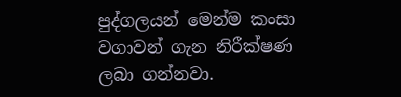පුද්ගලයන් මෙන්ම කංසා වගාවන් ගැන නිරීක්ෂණ ලබා ගන්නවා.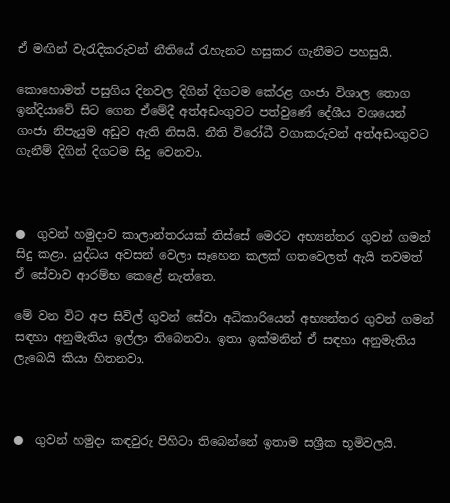ඒ මඟින් වැරැදිකරුවන් නීතියේ රැහැනට හසුකර ගැනීමට පහසුයි.

කොහොමත් පසුගිය දිනවල දිගින් දිගටම ‍කේරළ ගංජා විශාල තොග ඉන්දියාවේ සිට ගෙන ඒමේදී අත්අඩංගුවට පත්වුණේ දේශීය වශයෙන් ගංජා නිපැයුම අඩුව ඇති නිසයි. නීති විරෝධී වගාකරුවන් අත්අඩංගුවට ගැනීම් දිගින් දිගටම සිදු වෙනවා.



●  ගුවන් හමුදාව කාලාන්තරයක් තිස්සේ මෙරට අභ්‍යන්තර ගුවන් ගමන් සිදු කළා. යුද්ධය අවසන් වෙලා සෑහෙන කලක් ගතවෙලත් ඇයි තවමත් ඒ සේවාව ආරම්භ කෙළේ නැත්තෙ.

මේ වන විට අප සිවිල් ගුවන් සේවා අධිකාරියෙන් අභ්‍යන්තර ගුවන් ගමන් සඳහා අනුමැතිය ඉල්ලා තිබෙනවා. ඉතා ඉක්මනින් ඒ සඳහා අනුමැතිය ලැබෙයි කියා හිතනවා.



●  ගුවන් හමුදා කඳවුරු පිහිටා තිබෙන්නේ ඉතාම සශ්‍රීක භූමිවලයි.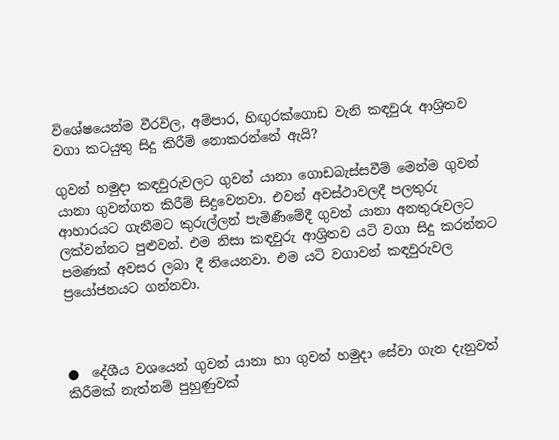විශේෂයෙන්ම වීරවිල, අම්පාර, හිඟුරක්ගොඩ වැනි කඳවුරු ආශ්‍රිතව වගා කටයුතු සිදු කිරීම් නොකරන්නේ ඇයි?

ගුවන් හමුදා කඳවුරුවලට ගුවන් යානා ගොඩබැස්සවීම් මෙන්ම ගුවන් යානා ගුවන්ගත කිරීම් සිදුවෙනවා. එවන් අවස්ථාවලදී පලතුරු ආහාරයට ගැනීමට කුරුල්ලන් පැමිණීමේදී ගුවන් යානා අනතුරුවලට ලක්වන්නට පුළුවන්. එම නිසා කඳවුරු ආශ්‍රිතව යටි වගා සිදු කරන්නට පමණක් අවසර ලබා දී තියෙනවා. එම යටි වගාවන් කඳවුරුවල ප්‍රයෝජනයට ගන්නවා.



●  දේශීය වශයෙන් ගුවන් යානා හා ගුවන් හමුදා සේවා ගැන දැනුවත් කිරීමක් නැත්නම් පුහුණුවක්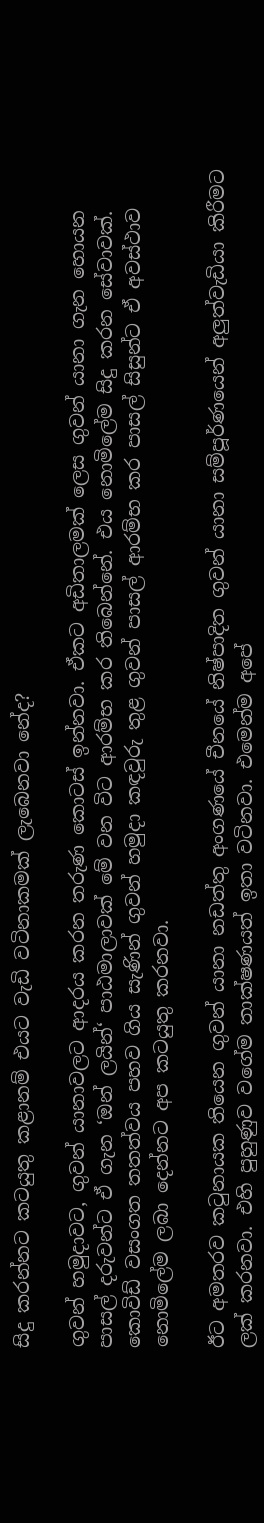සිදු කරන්නට කටයුතු කළානම් එයට වැඩි වටිනාකමක් ලැබෙනවා නේද?

ගුවන් හමුදාවට, ගුවන් යානාවලට ආදරය කරන තරුණ කොටස් ඉන්නවා. ඒකට අඩිතාලමක් ලෙස ගුවන් යානා ගැන හොයන පාසල් දරුවන්ට ඒ ගැන ‘ඔන් ලයින්‘ පාඨමාලාවක් මේ වන විට ආරම්භ කර තිබෙන්නේ. එය නොමිලේම සිදු කරන සේවාවක්. කොවිඩ් වසංගත තතත්වය පහව ගිය සැණින් ගුවන් හමුදා කඳවුරු තුළ ගුවන් පාසල් ආරම්භ කර පාසල් සිසුන්ට ඒ අවස්ථාව නොමිලේම ලබා දෙන්නට අප කටයුතු කරනවා.

ඊට අමතරව කටුනායක තියෙන ගුවන් යානා නඩත්තු අංගණයේ චීනයේ නිෂ්පාදිත ගුවන් යානා සම්පූර්ණයෙන් අලුත්වැඩියා කිරීමට ලක් කරනවා. එහි පුහුණුව වගේම තාක්ෂණයත් ඉතා වටිනවා. එමෙන්ම අපේ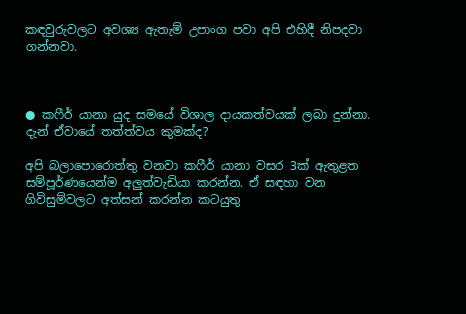කඳවුරුවලට අවශ්‍ය ඇතැම් උපාංග පවා අපි එහිදී නිපදවා ගන්නවා.



● කෆීර් යානා යුද සමයේ විශාල දායකත්වයක් ලබා දුන්නා. දැන් ඒවායේ තත්ත්වය කුමක්ද?

අපි බලාපොරොත්තු වනවා කෆීර් යානා වසර 3ක් ඇතුළත සම්පූර්ණයෙන්ම අලුත්වැඩියා කරන්න. ඒ සඳහා වන ගිවිසුම්වලට අත්සන් කරන්න කටයුතු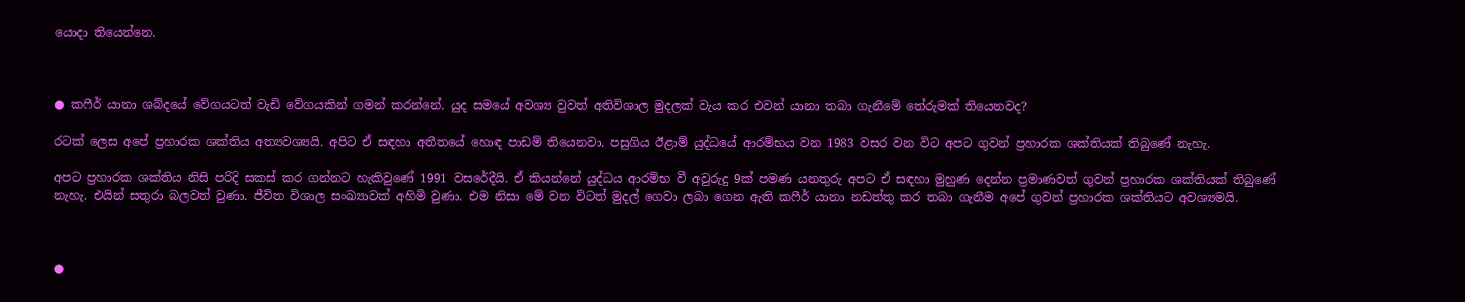යොදා තියෙන්නෙ.



● කෆීර් යානා ශබ්දයේ වේගයටත් වැඩි වේගයකින් ගමන් කරන්නේ. යුද සමයේ අවශ්‍ය වුවත් අතිවිශාල මුදලක් වැය කර එවන් යානා තබා ගැනීමේ තේරුමක් තියෙනවද?

රටක් ලෙස අපේ ප්‍රහාරක ශක්තිය අත්‍යවශ්‍යයි. අපිට ඒ සඳහා අතීතයේ හොඳ පාඩම් තියෙනවා. පසුගිය ඊළාම් යුද්ධයේ ආරම්භය වන 1983 වසර වන විට අපට ගුවන් ප්‍රහාරක ශක්තියක් තිබුණේ නැහැ.

අපට ප්‍රහාරක ශක්තිය නිසි පරිදි සකස් කර ගන්නට හැකිවුණේ 1991 වසරේදීයි. ඒ කියන්නේ යුද්ධය ආරම්භ වී අවුරුදු 9ක් පමණ යනතුරු අපට ඒ සඳහා මුහුණ දෙන්න ප්‍රමාණවත් ගුවන් ප්‍රහාරක ශක්තියක් තිබුණේ නැහැ. එයින් සතුරා බලවත් වුණා. ජීවිත විශාල සංඛ්‍යාවක් අහිමි වුණා. එම නිසා මේ වන විටත් මුදල් ගෙවා ලබා ගෙන ඇති කෆීර් යානා නඩත්තු කර තබා ගැනීම අපේ ගුවන් ප්‍රහාරක ශක්තියට අවශ්‍යමයි.



●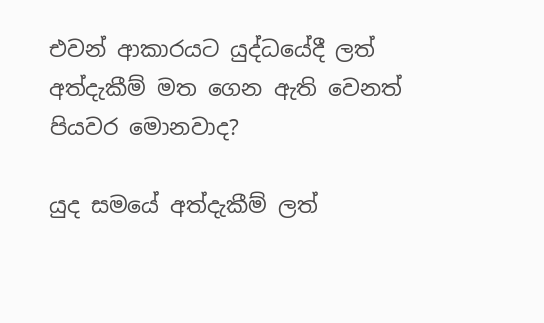එවන් ආකාරයට යුද්ධයේදී ලත් අත්දැකීම් මත ගෙන ඇති වෙනත් පියවර මොනවාද?

යුද සමයේ අත්දැකීම් ලත්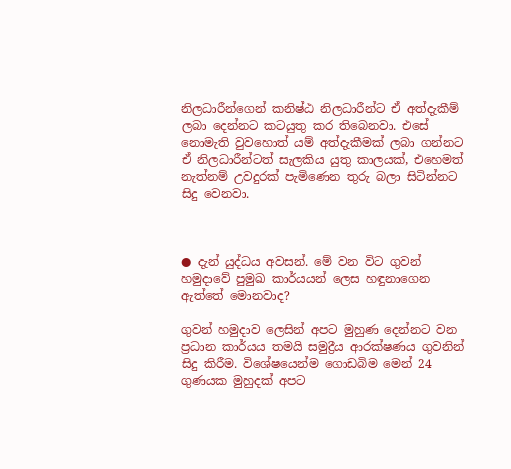නිලධාරීන්ගෙන් කනිෂ්ඨ නිලධාරීන්ට ඒ අත්දැකීම් ලබා දෙන්නට කටයුතු කර තිබෙනවා. එසේ නොමැති වුවහොත් යම් අත්දැකීමක් ලබා ගන්නට ඒ නිලධාරීන්ටත් සැලකිය යුතු කාලයක්, එහෙමත් නැත්නම් උවදුරක් පැමිණෙන තුරු බලා සිටින්නට සිදු වෙනවා.



● දැන් යුද්ධය අවසන්. මේ වන විට ගුවන් හමුදාවේ පුමුඛ කාර්යයන් ලෙස හඳුනාගෙන ඇත්තේ මොනවාද?

ගුවන් හමුදාව ලෙසින් අපට මුහුණ දෙන්නට වන ප්‍රධාන කාර්යය තමයි සමුද්‍රීය ආරක්ෂණය ගුවනින් සිදු කිරීම. විශේෂයෙන්ම ගොඩබිම මෙන් 24 ගුණයක මුහුදක් අපට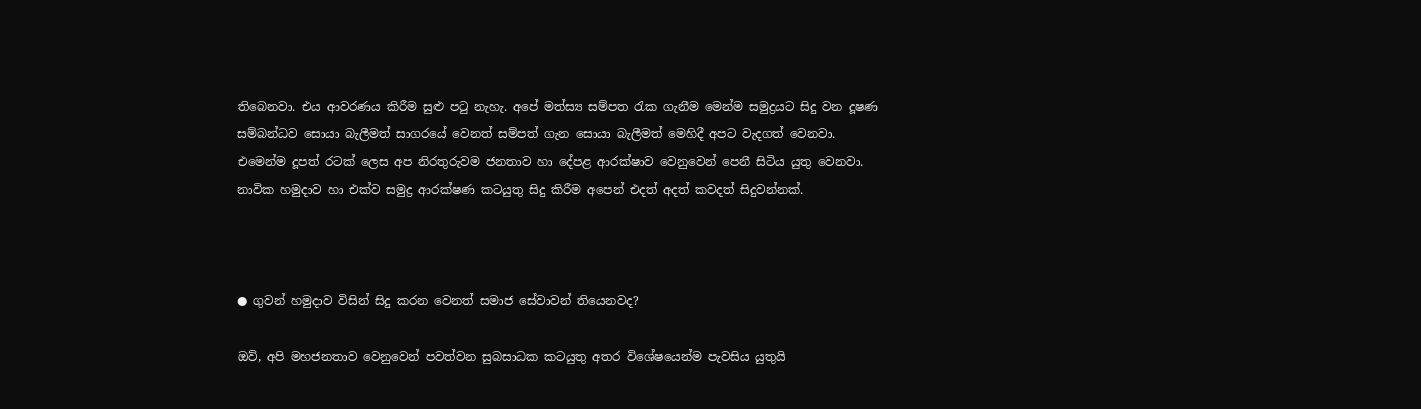තිබෙනවා. එය ආවරණය කිරීම සුළු පටු නැහැ. අපේ මත්ස්‍ය සම්පත රැක ගැනීම මෙන්ම සමුද්‍රයට සිදු වන දූෂණ සම්බන්ධව සොයා බැලීමත් සාගරයේ වෙනත් සම්පත් ගැන සොයා බැලීමත් මෙහිදී අපට වැදගත් වෙනවා. එමෙන්ම දූපත් රටක් ලෙස අප නිරතුරුවම ජනතාව හා දේපළ ආරක්ෂාව වෙනුවෙන් පෙනී සිටිය යුතු වෙනවා. නාවික හමුදාව හා එක්ව සමුද්‍ර ආරක්ෂණ කටයුතු සිදු කිරීම අපෙන් එදත් අදත් කවදත් සිදුවන්නක්.



● ගුවන් හමුදාව විසින් සිදු කරන වෙනත් සමාජ සේවාවන් තියෙනවද?

ඔව්, අපි මහජනතාව වෙනුවෙන් පවත්වන සුබසාධක කටයුතු අතර විශේෂයෙන්ම පැවසිය යුතුයි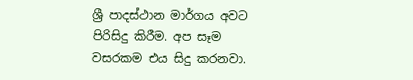ශ්‍රී පාදස්ථාන මාර්ගය අවට පිරිසිදු කිරීම. අප සෑම වසරකම එය සිදු කරනවා.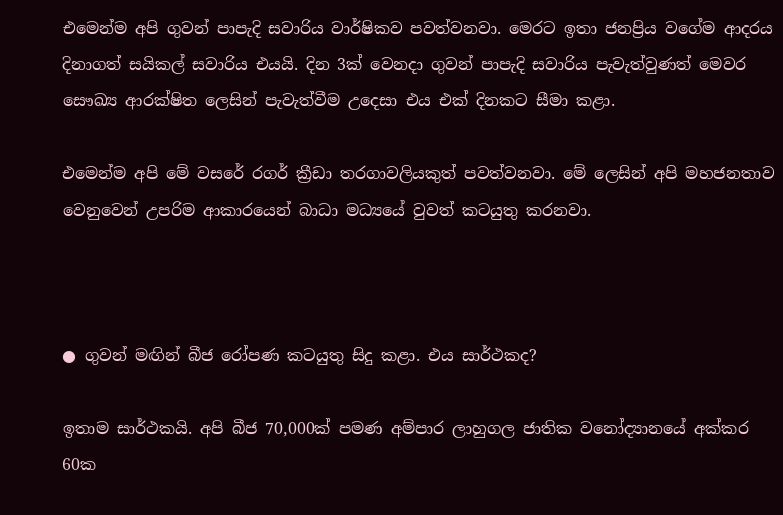එමෙන්ම අපි ගුවන් පාපැදි සවාරිය වාර්ෂිකව පවත්වනවා. මෙරට ඉතා ජනප්‍රිය වගේම ආදරය දිනාගත් සයිකල් සවාරිය එයයි. දින 3ක් වෙනදා ගුවන් පාපැදි සවාරිය පැවැත්වුණත් මෙවර සෞඛ්‍ය ආරක්ෂිත ලෙසින් පැවැත්වීම උදෙසා එය එක් දිනකට සීමා කළා.

එමෙන්ම අපි මේ වසරේ රගර් ක්‍රීඩා තරගාවලියකුත් පවත්වනවා. මේ ලෙසින් අපි මහජනතාව වෙනුවෙන් උපරිම ආකාරයෙන් බාධා මධ්‍යයේ වුවත් කටයුතු කරනවා.



● ගුවන් මඟින් බීජ රෝපණ කටයුතු සිදු කළා. එය සාර්ථකද?

ඉතාම සාර්ථකයි. අපි බීජ 70,000ක් පමණ අම්පාර ලාහුගල ජාතික වනෝද්‍යානයේ අක්කර 60ක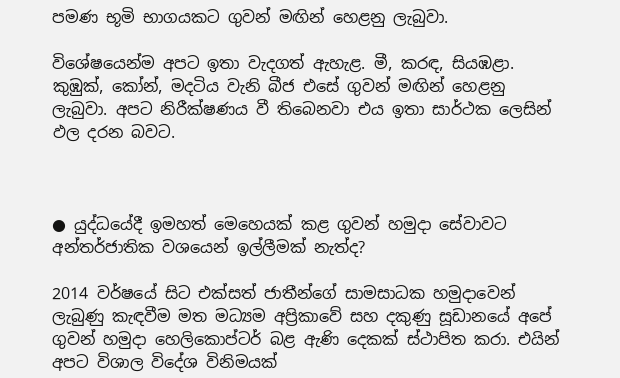පමණ භූමි භාගයකට ගුවන් මඟින් හෙළනු ලැබුවා.

විශේෂයෙන්ම අපට ඉතා වැදගත් ඇහැළ. මී, කරඳ, සියඹළා. කුඹුක්, කෝන්, මදටිය වැනි බීජ එසේ ගුවන් මඟින් හෙළනු ලැබුවා. අපට නිරීක්ෂණය වී තිබෙනවා එය ඉතා සාර්ථක ලෙසින් ඵල දරන බවට.



● යුද්ධයේදී ඉමහත් මෙහෙයක් කළ ගුවන් හමුදා සේවාවට අන්තර්ජාතික වශයෙන් ඉල්ලීමක් නැත්ද?

2014 වර්ෂයේ සිට එක්සත් ජාතීන්ගේ සාමසාධක හමුදාවෙන් ලැබුණු කැඳවීම මත මධ්‍යම අප්‍රිකාවේ සහ දකුණු සූඩානයේ අපේ ගුවන් හමුදා හෙලිකොප්ටර් බළ ඇණි දෙකක් ස්ථාපිත කරා. එයින් අපට විශාල විදේශ විනිමයක්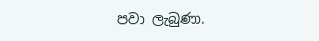පවා ලැබුණා.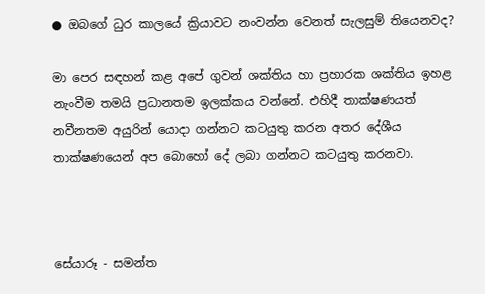● ඔබගේ ධුර කාලයේ ක්‍රියාවට නංවන්න වෙනත් සැලසුම් තියෙනවද?

මා පෙර සඳහන් කළ අපේ ගුවන් ශක්තිය හා ප්‍රහාරක ශක්තිය ඉහළ නැංවීම තමයි ප්‍රධානතම ඉලක්කය වන්නේ. එහිදී තාක්ෂණයත් නවීනතම අයුරින් යොදා ගන්නට කටයුතු කරන අතර දේශීය තාක්ෂණයෙන් අප බොහෝ දේ ලබා ගන්නට කටයුතු කරනවා.



සේයාරූ - සමන්ත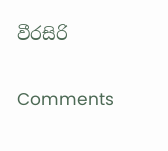වීරසිරි

Comments